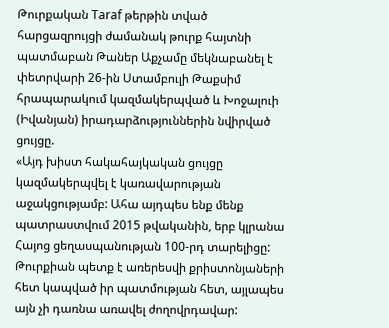Թուրքական Taraf թերթին տված հարցազրույցի ժամանակ թուրք հայտնի պատմաբան Թաներ Աքչամը մեկնաբանել է փետրվարի 26-ին Ստամբուլի Թաքսիմ հրապարակում կազմակերպված և Խոջալուի (Իվանյան) իրադարձություններին նվիրված ցույցը.
«Այդ խիստ հակահայկական ցույցը կազմակերպվել է կառավարության աջակցությամբ: Ահա այդպես ենք մենք պատրաստվում 2015 թվականին, երբ կլրանա Հայոց ցեղասպանության 100-րդ տարելիցը: Թուրքիան պետք է առերեսվի քրիստոնյաների հետ կապված իր պատմության հետ, այլապես այն չի դառնա առավել ժողովրդավար: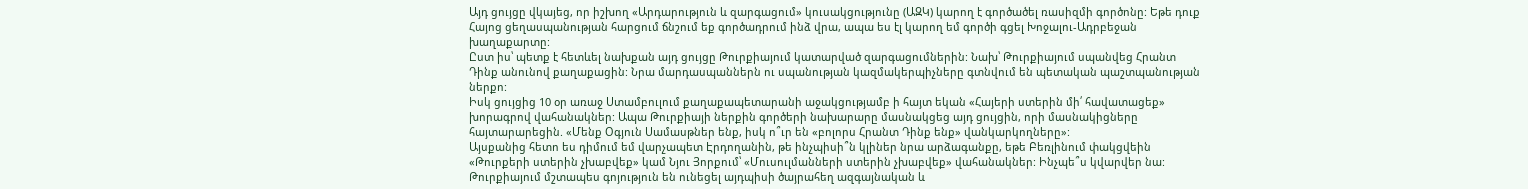Այդ ցույցը վկայեց, որ իշխող «Արդարություն և զարգացում» կուսակցությունը (ԱԶԿ) կարող է գործածել ռասիզմի գործոնը: Եթե դուք Հայոց ցեղասպանության հարցում ճնշում եք գործադրում ինձ վրա, ապա ես էլ կարող եմ գործի գցել Խոջալու-Ադրբեջան խաղաքարտը:
Ըստ իս՝ պետք է հետևել նախքան այդ ցույցը Թուրքիայում կատարված զարգացումներին: Նախ՝ Թուրքիայում սպանվեց Հրանտ Դինք անունով քաղաքացին: Նրա մարդասպաններն ու սպանության կազմակերպիչները գտնվում են պետական պաշտպանության ներքո:
Իսկ ցույցից 10 օր առաջ Ստամբուլում քաղաքապետարանի աջակցությամբ ի հայտ եկան «Հայերի ստերին մի՛ հավատացեք» խորագրով վահանակներ: Ապա Թուրքիայի ներքին գործերի նախարարը մասնակցեց այդ ցույցին, որի մասնակիցները հայտարարեցին. «Մենք Օգյուն Սամասթներ ենք, իսկ ո՞ւր են «բոլորս Հրանտ Դինք ենք» վանկարկողները»:
Այսքանից հետո ես դիմում եմ վարչապետ Էրդողանին, թե ինչպիսի՞ն կլիներ նրա արձագանքը, եթե Բեռլինում փակցվեին «Թուրքերի ստերին չխաբվեք» կամ Նյու Յորքում՝ «Մուսուլմանների ստերին չխաբվեք» վահանակներ: Ինչպե՞ս կվարվեր նա:
Թուրքիայում մշտապես գոյություն են ունեցել այդպիսի ծայրահեղ ազգայնական և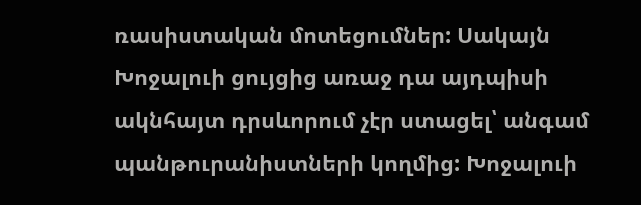ռասիստական մոտեցումներ: Սակայն Խոջալուի ցույցից առաջ դա այդպիսի ակնհայտ դրսևորում չէր ստացել՝ անգամ պանթուրանիստների կողմից: Խոջալուի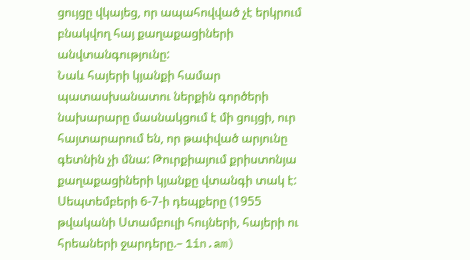ցույցը վկայեց, որ ապահովված չէ երկրում բնակվող հայ քաղաքացիների անվտանգությունը:
Նաև հայերի կյանքի համար պատասխանատու ներքին գործերի նախարարը մասնակցում է մի ցույցի, ուր հայտարարում են, որ թափված արյունը գետնին չի մնա: Թուրքիայում քրիստոնյա քաղաքացիների կյանքը վտանգի տակ է: Սեպտեմբերի 6-7-ի դեպքերը (1955 թվականի Ստամբուլի հույների, հայերի ու հրեաների ջարդերը.– 1in.am)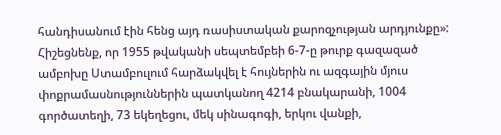հանդիսանում էին հենց այդ ռասիստական քարոզչության արդյունքը»:
Հիշեցնենք, որ 1955 թվականի սեպտեմբեի 6-7-ը թուրք գազազած ամբոխը Ստամբուլում հարձակվել է հույներին ու ազգային մյուս փոքրամասնություններին պատկանող 4214 բնակարանի, 1004 գործատեղի, 73 եկեղեցու, մեկ սինագոգի, երկու վանքի,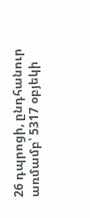26 դպրոցի, ընդհանուր առմամբ՝ 5317 օբյեկի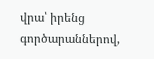վրա՝ իրենց գործարաններով,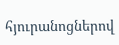հյուրանոցներով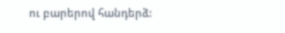ու բարերով հանդերձ: